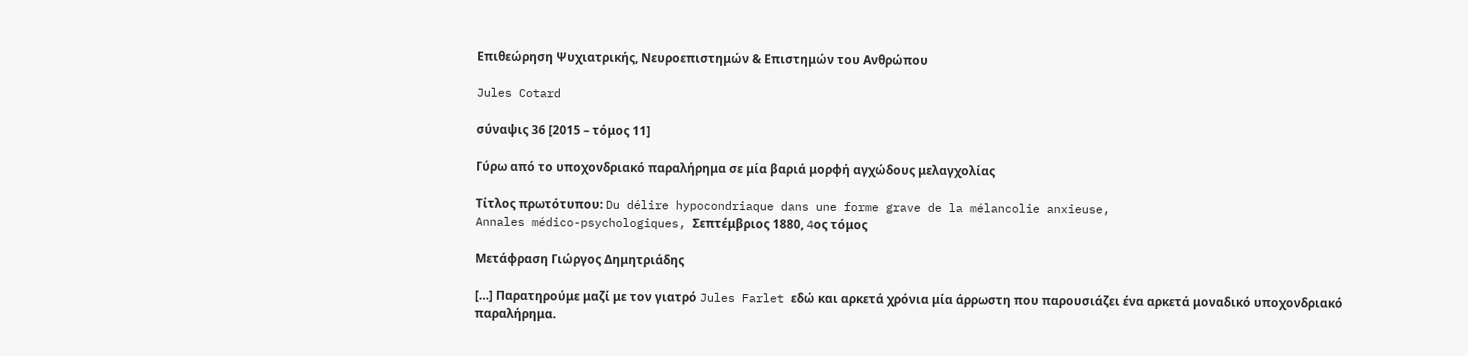Επιθεώρηση Ψυχιατρικής, Νευροεπιστημών & Επιστημών του Ανθρώπου

Jules Cotard

σύναψις 36 [2015 – τόμος 11]

Γύρω από το υποχονδριακό παραλήρημα σε μία βαριά μορφή αγχώδους μελαγχολίας

Τίτλος πρωτότυπου: Du délire hypocondriaque dans une forme grave de la mélancolie anxieuse,
Annales médico-psychologiques, Σεπτέμβριος 1880, 4oς τόμος

Μετάφραση Γιώργος Δημητριάδης

[…] Παρατηρούμε μαζί με τον γιατρό Jules Farlet εδώ και αρκετά χρόνια μία άρρωστη που παρουσιάζει ένα αρκετά μοναδικό υποχονδριακό παραλήρημα.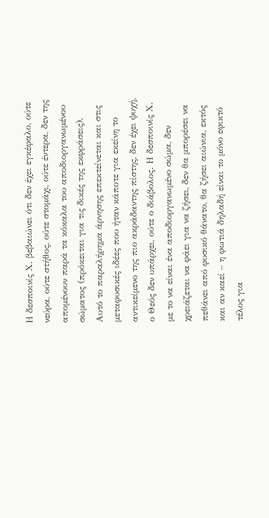Η δεσποινίς Χ. βεβαιώνει ότι δεν έχει εγκέφαλο, ούτε νεύρα, ούτε στήθος, ούτε στομάχι, ούτε έντερα, δεν της απομένουν παρά τα κόκαλα του αποδιοργανωμένου σώματος (πρόκειται για τις δικές της εκφράσεις). Αυτό το παραλήρημα άρνησης επεκτείνεται και στις μεταφυσικές ιδέες που ήταν κάποτε για εκείνη το αντικείμενο της πιο ακράδαντης πίστης, δεν έχει ψυχή, ο Θεός δεν υπάρχει, ούτε ο διάβολος. Η δεσποινίς Χ. με το να είναι ένα αποδιοργανωμένο σώμα, δεν χρειάζεται να φάει για να ζήσει, δεν θα μπορέσει να πεθάνει από φυσικό θάνατο, θα ζήσει αιώνια, εκτός και αν καεί – η φωτιά δηλαδή είναι το μόνο εφικτό τέλος για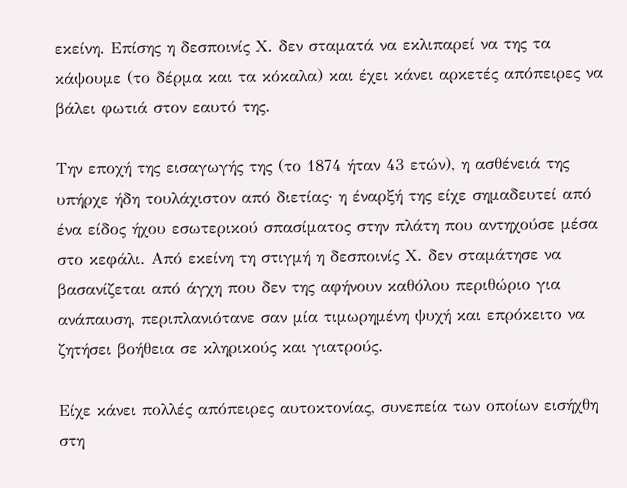εκείνη. Επίσης η δεσποινίς Χ. δεν σταματά να εκλιπαρεί να της τα κάψουμε (το δέρμα και τα κόκαλα) και έχει κάνει αρκετές απόπειρες να βάλει φωτιά στον εαυτό της.

Την εποχή της εισαγωγής της (το 1874 ήταν 43 ετών), η ασθένειά της υπήρχε ήδη τουλάχιστον από διετίας· η έναρξή της είχε σημαδευτεί από ένα είδος ήχου εσωτερικού σπασίματος στην πλάτη που αντηχούσε μέσα στο κεφάλι. Από εκείνη τη στιγμή η δεσποινίς Χ. δεν σταμάτησε να βασανίζεται από άγχη που δεν της αφήνουν καθόλου περιθώριο για ανάπαυση, περιπλανιότανε σαν μία τιμωρημένη ψυχή και επρόκειτο να ζητήσει βοήθεια σε κληρικούς και γιατρούς.

Είχε κάνει πολλές απόπειρες αυτοκτονίας, συνεπεία των οποίων εισήχθη στη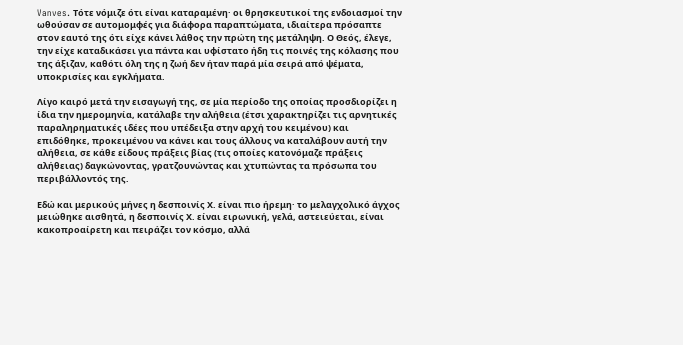Vanves. Τότε νόμιζε ότι είναι καταραμένη· οι θρησκευτικοί της ενδοιασμοί την ωθούσαν σε αυτομομφές για διάφορα παραπτώματα, ιδιαίτερα πρόσαπτε στον εαυτό της ότι είχε κάνει λάθος την πρώτη της μετάληψη. Ο Θεός, έλεγε, την είχε καταδικάσει για πάντα και υφίστατο ήδη τις ποινές της κόλασης που της άξιζαν, καθότι όλη της η ζωή δεν ήταν παρά μία σειρά από ψέματα, υποκρισίες και εγκλήματα.

Λίγο καιρό μετά την εισαγωγή της, σε μία περίοδο της οποίας προσδιορίζει η ίδια την ημερομηνία, κατάλαβε την αλήθεια (έτσι χαρακτηρίζει τις αρνητικές παραληρηματικές ιδέες που υπέδειξα στην αρχή του κειμένου) και επιδόθηκε, προκειμένου να κάνει και τους άλλους να καταλάβουν αυτή την αλήθεια, σε κάθε είδους πράξεις βίας (τις οποίες κατονόμαζε πράξεις αλήθειας) δαγκώνοντας, γρατζουνώντας και χτυπώντας τα πρόσωπα του περιβάλλοντός της.

Εδώ και μερικούς μήνες η δεσποινίς Χ. είναι πιο ήρεμη· το μελαγχολικό άγχος μειώθηκε αισθητά, η δεσποινίς Χ. είναι ειρωνική, γελά, αστειεύεται, είναι κακοπροαίρετη και πειράζει τον κόσμο, αλλά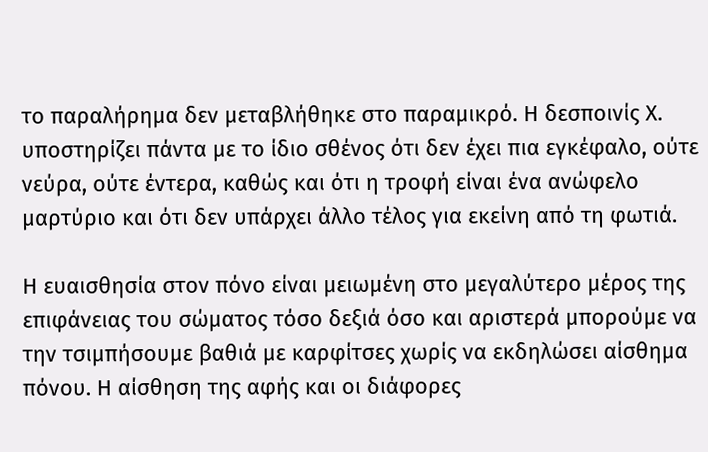το παραλήρημα δεν μεταβλήθηκε στο παραμικρό. Η δεσποινίς Χ. υποστηρίζει πάντα με το ίδιο σθένος ότι δεν έχει πια εγκέφαλο, ούτε νεύρα, ούτε έντερα, καθώς και ότι η τροφή είναι ένα ανώφελο μαρτύριο και ότι δεν υπάρχει άλλο τέλος για εκείνη από τη φωτιά.

Η ευαισθησία στον πόνο είναι μειωμένη στο μεγαλύτερο μέρος της επιφάνειας του σώματος τόσο δεξιά όσο και αριστερά μπορούμε να την τσιμπήσουμε βαθιά με καρφίτσες χωρίς να εκδηλώσει αίσθημα πόνου. Η αίσθηση της αφής και οι διάφορες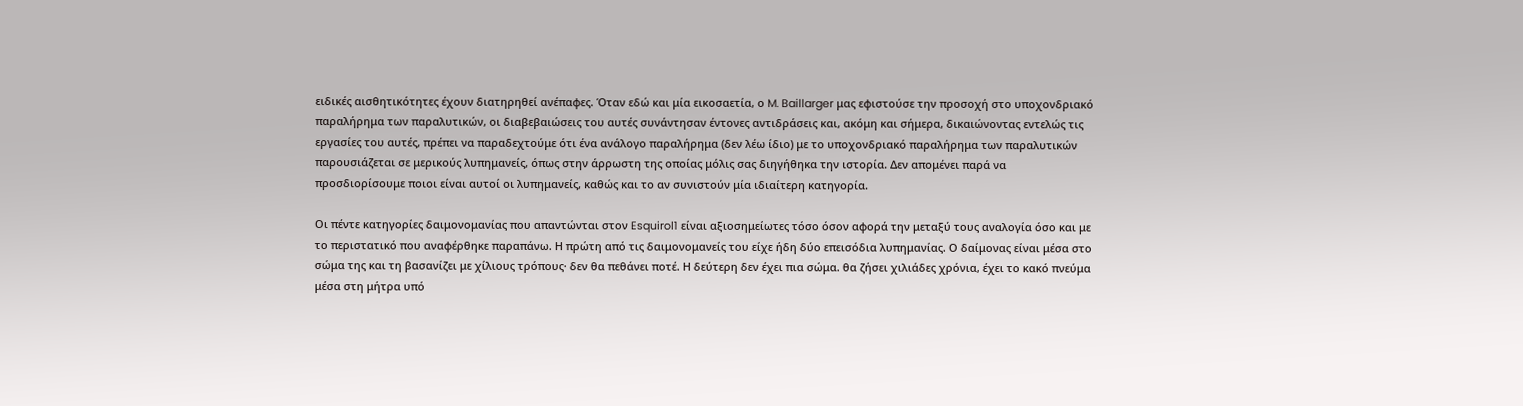ειδικές αισθητικότητες έχουν διατηρηθεί ανέπαφες. Όταν εδώ και μία εικοσαετία, ο M. Baillarger μας εφιστούσε την προσοχή στο υποχονδριακό παραλήρημα των παραλυτικών, οι διαβεβαιώσεις του αυτές συνάντησαν έντονες αντιδράσεις και, ακόμη και σήμερα, δικαιώνοντας εντελώς τις εργασίες του αυτές, πρέπει να παραδεχτούμε ότι ένα ανάλογο παραλήρημα (δεν λέω ίδιο) με το υποχονδριακό παραλήρημα των παραλυτικών παρουσιάζεται σε μερικούς λυπημανείς, όπως στην άρρωστη της οποίας μόλις σας διηγήθηκα την ιστορία. Δεν απομένει παρά να προσδιορίσουμε ποιοι είναι αυτοί οι λυπημανείς, καθώς και το αν συνιστούν μία ιδιαίτερη κατηγορία.

Οι πέντε κατηγορίες δαιμονομανίας που απαντώνται στον Esquirol1 είναι αξιοσημείωτες τόσο όσον αφορά την μεταξύ τους αναλογία όσο και με το περιστατικό που αναφέρθηκε παραπάνω. Η πρώτη από τις δαιμονομανείς του είχε ήδη δύο επεισόδια λυπημανίας. Ο δαίμονας είναι μέσα στο σώμα της και τη βασανίζει με χίλιους τρόπους· δεν θα πεθάνει ποτέ. Η δεύτερη δεν έχει πια σώμα. θα ζήσει χιλιάδες χρόνια, έχει το κακό πνεύμα μέσα στη μήτρα υπό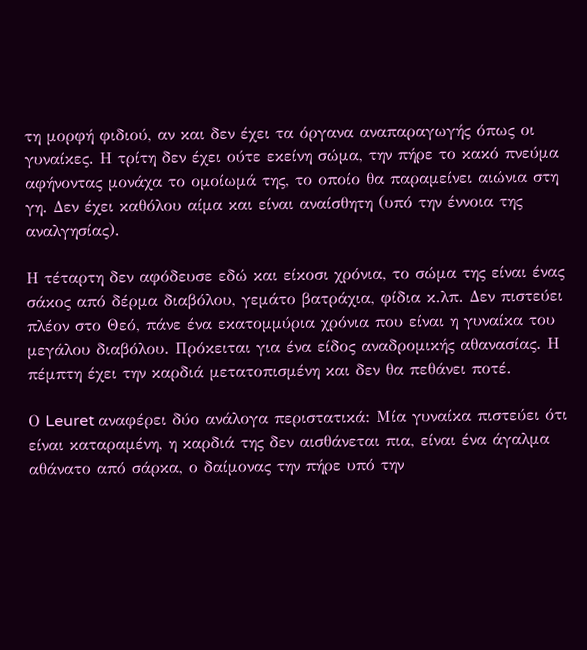τη μορφή φιδιού, αν και δεν έχει τα όργανα αναπαραγωγής όπως οι γυναίκες. Η τρίτη δεν έχει ούτε εκείνη σώμα, την πήρε το κακό πνεύμα αφήνοντας μονάχα το ομοίωμά της, το οποίο θα παραμείνει αιώνια στη γη. Δεν έχει καθόλου αίμα και είναι αναίσθητη (υπό την έννοια της αναλγησίας).

Η τέταρτη δεν αφόδευσε εδώ και είκοσι χρόνια, το σώμα της είναι ένας σάκος από δέρμα διαβόλου, γεμάτο βατράχια, φίδια κ.λπ. Δεν πιστεύει πλέον στο Θεό, πάνε ένα εκατομμύρια χρόνια που είναι η γυναίκα του μεγάλου διαβόλου. Πρόκειται για ένα είδος αναδρομικής αθανασίας. Η πέμπτη έχει την καρδιά μετατοπισμένη και δεν θα πεθάνει ποτέ.

Ο Leuret αναφέρει δύο ανάλογα περιστατικά: Μία γυναίκα πιστεύει ότι είναι καταραμένη, η καρδιά της δεν αισθάνεται πια, είναι ένα άγαλμα αθάνατο από σάρκα, ο δαίμονας την πήρε υπό την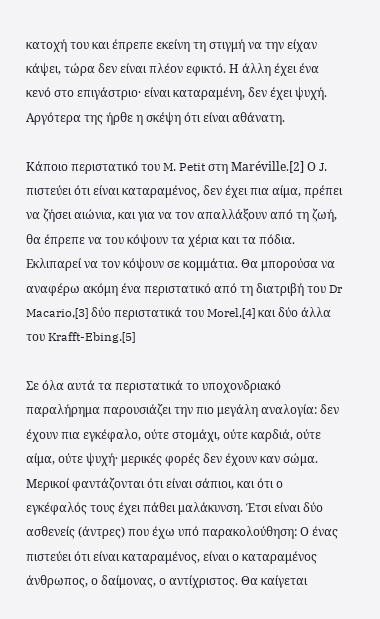κατοχή του και έπρεπε εκείνη τη στιγμή να την είχαν κάψει, τώρα δεν είναι πλέον εφικτό. Η άλλη έχει ένα κενό στο επιγάστριο· είναι καταραμένη, δεν έχει ψυχή. Αργότερα της ήρθε η σκέψη ότι είναι αθάνατη.

Κάποιο περιστατικό του M. Petit στη Maréville.[2] Ο J. πιστεύει ότι είναι καταραμένος, δεν έχει πια αίμα, πρέπει να ζήσει αιώνια, και για να τον απαλλάξουν από τη ζωή, θα έπρεπε να του κόψουν τα χέρια και τα πόδια. Εκλιπαρεί να τον κόψουν σε κομμάτια. Θα μπορούσα να αναφέρω ακόμη ένα περιστατικό από τη διατριβή του Dr Macario,[3] δύο περιστατικά του Morel,[4] και δύο άλλα του Krafft-Ebing.[5]

Σε όλα αυτά τα περιστατικά το υποχονδριακό παραλήρημα παρουσιάζει την πιο μεγάλη αναλογία: δεν έχουν πια εγκέφαλο, ούτε στομάχι, ούτε καρδιά, ούτε αίμα, ούτε ψυχή· μερικές φορές δεν έχουν καν σώμα. Μερικοί φαντάζονται ότι είναι σάπιοι, και ότι ο εγκέφαλός τους έχει πάθει μαλάκυνση. Έτσι είναι δύο ασθενείς (άντρες) που έχω υπό παρακολούθηση: Ο ένας πιστεύει ότι είναι καταραμένος, είναι ο καταραμένος άνθρωπος, ο δαίμονας, ο αντίχριστος. Θα καίγεται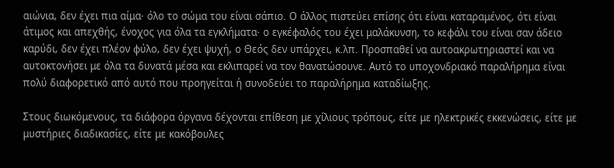αιώνια, δεν έχει πια αίμα· όλο το σώμα του είναι σάπιο. Ο άλλος πιστεύει επίσης ότι είναι καταραμένος, ότι είναι άτιμος και απεχθής, ένοχος για όλα τα εγκλήματα· ο εγκέφαλός του έχει μαλάκυνση, το κεφάλι του είναι σαν άδειο καρύδι, δεν έχει πλέον φύλο, δεν έχει ψυχή, ο Θεός δεν υπάρχει, κ.λπ. Προσπαθεί να αυτοακρωτηριαστεί και να αυτοκτονήσει με όλα τα δυνατά μέσα και εκλιπαρεί να τον θανατώσουνε. Αυτό το υποχονδριακό παραλήρημα είναι πολύ διαφορετικό από αυτό που προηγείται ή συνοδεύει το παραλήρημα καταδίωξης.

Στους διωκόμενους, τα διάφορα όργανα δέχονται επίθεση με χίλιους τρόπους, είτε με ηλεκτρικές εκκενώσεις, είτε με μυστήριες διαδικασίες, είτε με κακόβουλες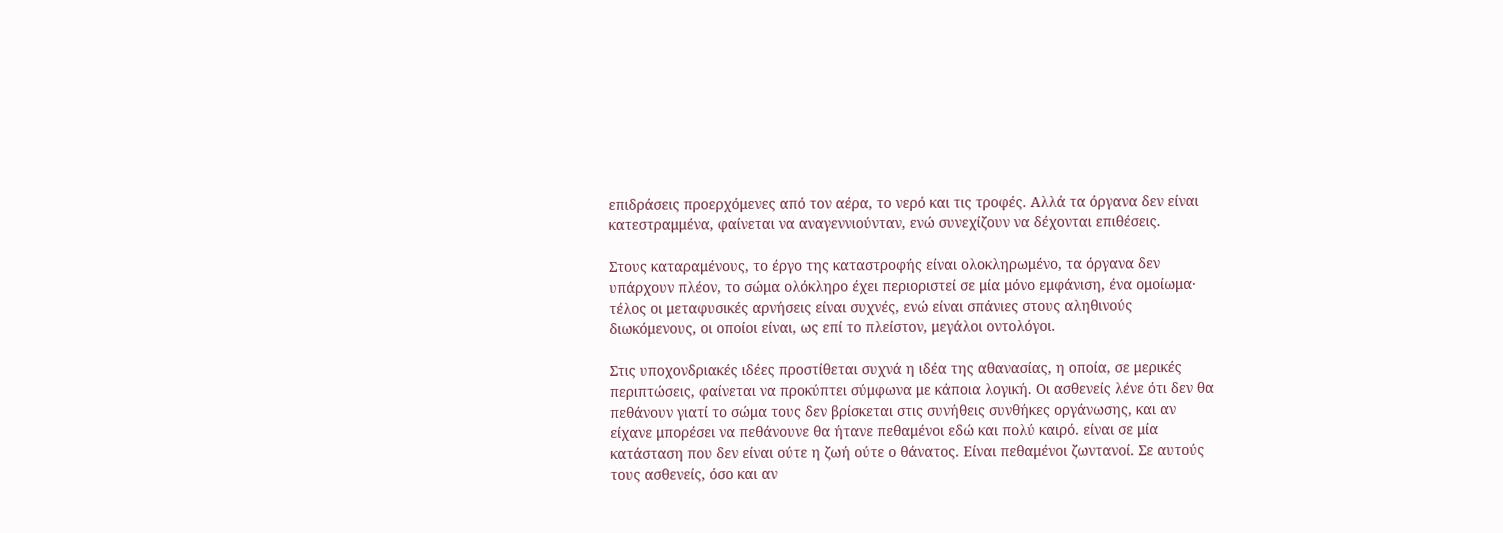επιδράσεις προερχόμενες από τον αέρα, το νερό και τις τροφές. Αλλά τα όργανα δεν είναι κατεστραμμένα, φαίνεται να αναγεννιούνταν, ενώ συνεχίζουν να δέχονται επιθέσεις.

Στους καταραμένους, το έργο της καταστροφής είναι ολοκληρωμένο, τα όργανα δεν υπάρχουν πλέον, το σώμα ολόκληρο έχει περιοριστεί σε μία μόνο εμφάνιση, ένα ομοίωμα· τέλος οι μεταφυσικές αρνήσεις είναι συχνές, ενώ είναι σπάνιες στους αληθινούς διωκόμενους, οι οποίοι είναι, ως επί το πλείστον, μεγάλοι οντολόγοι.

Στις υποχονδριακές ιδέες προστίθεται συχνά η ιδέα της αθανασίας, η οποία, σε μερικές περιπτώσεις, φαίνεται να προκύπτει σύμφωνα με κάποια λογική. Οι ασθενείς λένε ότι δεν θα πεθάνουν γιατί το σώμα τους δεν βρίσκεται στις συνήθεις συνθήκες οργάνωσης, και αν είχανε μπορέσει να πεθάνουνε θα ήτανε πεθαμένοι εδώ και πολύ καιρό. είναι σε μία κατάσταση που δεν είναι ούτε η ζωή ούτε ο θάνατος. Είναι πεθαμένοι ζωντανοί. Σε αυτούς τους ασθενείς, όσο και αν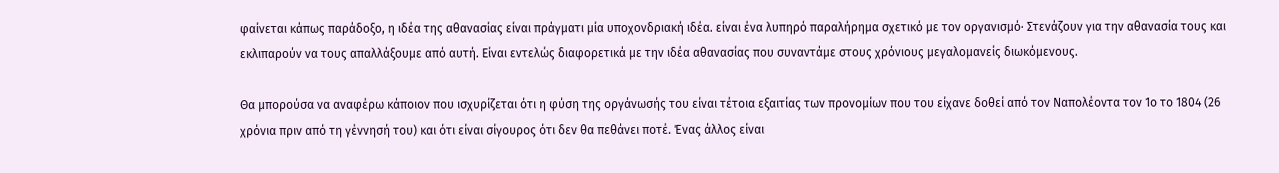φαίνεται κάπως παράδοξο, η ιδέα της αθανασίας είναι πράγματι μία υποχονδριακή ιδέα. είναι ένα λυπηρό παραλήρημα σχετικό με τον οργανισμό· Στενάζουν για την αθανασία τους και εκλιπαρούν να τους απαλλάξουμε από αυτή. Είναι εντελώς διαφορετικά με την ιδέα αθανασίας που συναντάμε στους χρόνιους μεγαλομανείς διωκόμενους.

Θα μπορούσα να αναφέρω κάποιον που ισχυρίζεται ότι η φύση της οργάνωσής του είναι τέτοια εξαιτίας των προνομίων που του είχανε δοθεί από τον Ναπολέοντα τον 1ο το 1804 (26 χρόνια πριν από τη γέννησή του) και ότι είναι σίγουρος ότι δεν θα πεθάνει ποτέ. Ένας άλλος είναι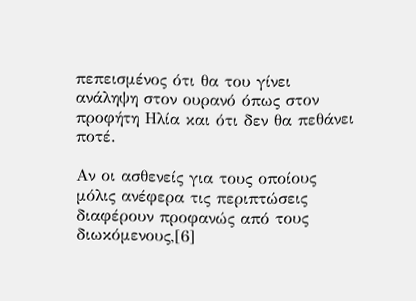πεπεισμένος ότι θα του γίνει ανάληψη στον ουρανό όπως στον προφήτη Ηλία και ότι δεν θα πεθάνει ποτέ.

Αν οι ασθενείς για τους οποίους μόλις ανέφερα τις περιπτώσεις διαφέρουν προφανώς από τους διωκόμενους,[6]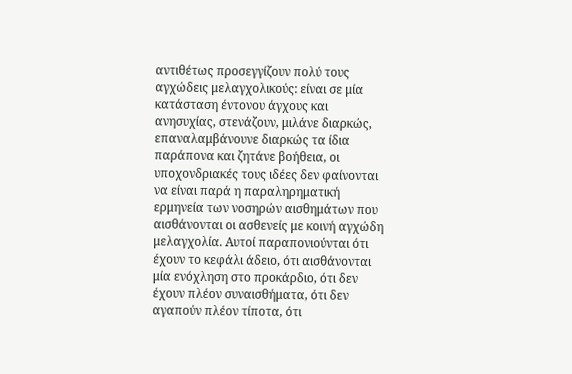αντιθέτως προσεγγίζουν πολύ τους αγχώδεις μελαγχολικούς: είναι σε μία κατάσταση έντονου άγχους και ανησυχίας, στενάζουν, μιλάνε διαρκώς, επαναλαμβάνουνε διαρκώς τα ίδια παράπονα και ζητάνε βοήθεια, οι υποχονδριακές τους ιδέες δεν φαίνονται να είναι παρά η παραληρηματική ερμηνεία των νοσηρών αισθημάτων που αισθάνονται οι ασθενείς με κοινή αγχώδη μελαγχολία. Αυτοί παραπονιούνται ότι έχουν το κεφάλι άδειο, ότι αισθάνονται μία ενόχληση στο προκάρδιο, ότι δεν έχουν πλέον συναισθήματα, ότι δεν αγαπούν πλέον τίποτα, ότι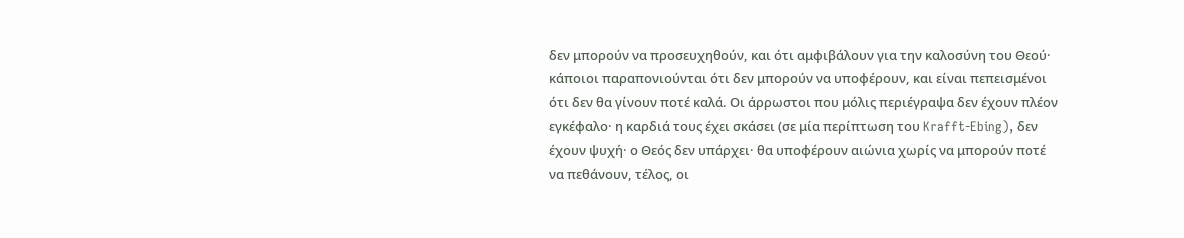δεν μπορούν να προσευχηθούν, και ότι αμφιβάλουν για την καλοσύνη του Θεού· κάποιοι παραπονιούνται ότι δεν μπορούν να υποφέρουν, και είναι πεπεισμένοι ότι δεν θα γίνουν ποτέ καλά. Οι άρρωστοι που μόλις περιέγραψα δεν έχουν πλέον εγκέφαλο· η καρδιά τους έχει σκάσει (σε μία περίπτωση του Krafft-Ebing), δεν έχουν ψυχή· ο Θεός δεν υπάρχει· θα υποφέρουν αιώνια χωρίς να μπορούν ποτέ να πεθάνουν, τέλος, οι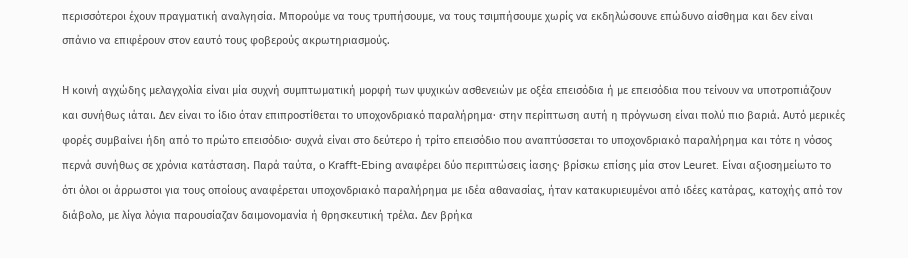περισσότεροι έχουν πραγματική αναλγησία. Μπορούμε να τους τρυπήσουμε, να τους τσιμπήσουμε χωρίς να εκδηλώσουνε επώδυνο αίσθημα και δεν είναι σπάνιο να επιφέρουν στον εαυτό τους φοβερούς ακρωτηριασμούς.

Η κοινή αγχώδης μελαγχολία είναι μία συχνή συμπτωματική μορφή των ψυχικών ασθενειών με οξέα επεισόδια ή με επεισόδια που τείνουν να υποτροπιάζουν και συνήθως ιάται. Δεν είναι το ίδιο όταν επιπροστίθεται το υποχονδριακό παραλήρημα· στην περίπτωση αυτή η πρόγνωση είναι πολύ πιο βαριά. Αυτό μερικές φορές συμβαίνει ήδη από το πρώτο επεισόδιο· συχνά είναι στο δεύτερο ή τρίτο επεισόδιο που αναπτύσσεται το υποχονδριακό παραλήρημα και τότε η νόσος περνά συνήθως σε χρόνια κατάσταση. Παρά ταύτα, ο Krafft-Ebing αναφέρει δύο περιπτώσεις ίασης· βρίσκω επίσης μία στον Leuret. Είναι αξιοσημείωτο το ότι όλοι οι άρρωστοι για τους οποίους αναφέρεται υποχονδριακό παραλήρημα με ιδέα αθανασίας, ήταν κατακυριευμένοι από ιδέες κατάρας, κατοχής από τον διάβολο, με λίγα λόγια παρουσίαζαν δαιμονομανία ή θρησκευτική τρέλα. Δεν βρήκα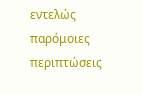εντελώς παρόμοιες περιπτώσεις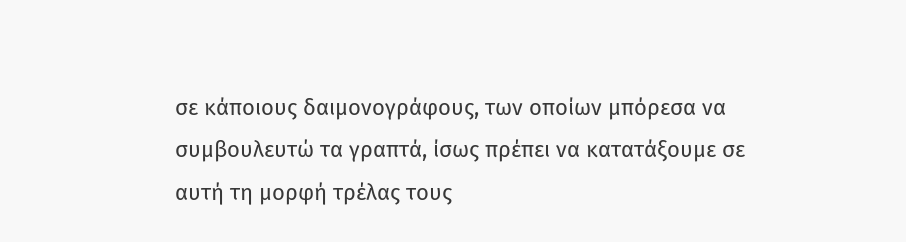σε κάποιους δαιμονογράφους, των οποίων μπόρεσα να συμβουλευτώ τα γραπτά, ίσως πρέπει να κατατάξουμε σε αυτή τη μορφή τρέλας τους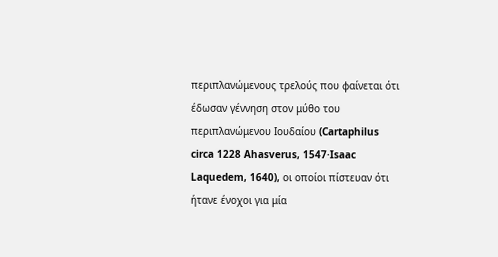περιπλανώμενους τρελούς που φαίνεται ότι έδωσαν γέννηση στον μύθο του περιπλανώμενου Ιουδαίου (Cartaphilus circa 1228 Ahasverus, 1547·Isaac Laquedem, 1640), οι οποίοι πίστευαν ότι ήτανε ένοχοι για μία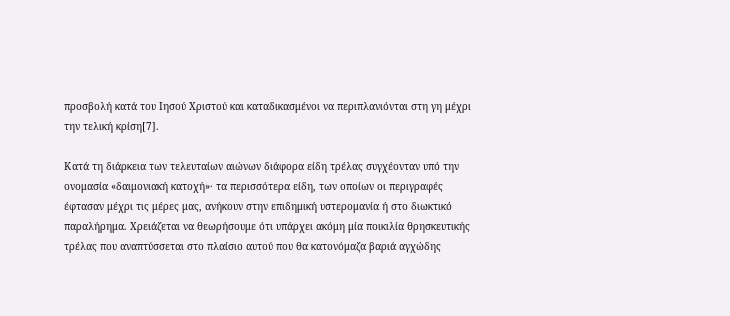προσβολή κατά του Ιησού Χριστού και καταδικασμένοι να περιπλανιόνται στη γη μέχρι την τελική κρίση[7].

Κατά τη διάρκεια των τελευταίων αιώνων διάφορα είδη τρέλας συγχέονταν υπό την ονομασία «δαιμονιακή κατοχή»· τα περισσότερα είδη, των οποίων οι περιγραφές έφτασαν μέχρι τις μέρες μας, ανήκουν στην επιδημική υστερομανία ή στο διωκτικό παραλήρημα. Χρειάζεται να θεωρήσουμε ότι υπάρχει ακόμη μία ποικιλία θρησκευτικής τρέλας που αναπτύσσεται στο πλαίσιο αυτού που θα κατονόμαζα βαριά αγχώδης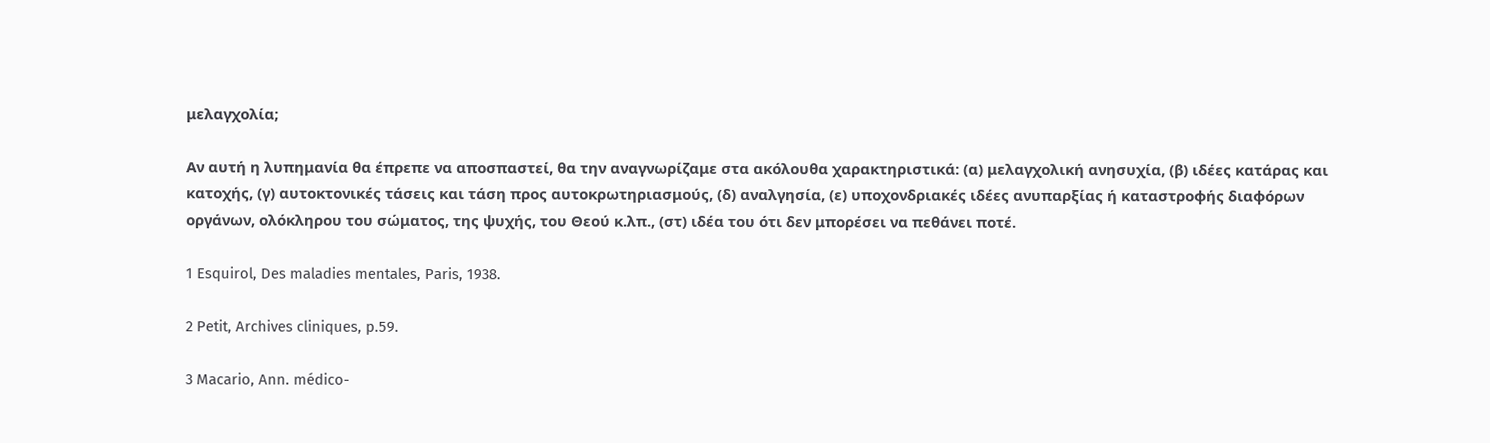μελαγχολία;

Αν αυτή η λυπημανία θα έπρεπε να αποσπαστεί, θα την αναγνωρίζαμε στα ακόλουθα χαρακτηριστικά: (α) μελαγχολική ανησυχία, (β) ιδέες κατάρας και κατοχής, (γ) αυτοκτονικές τάσεις και τάση προς αυτοκρωτηριασμούς, (δ) αναλγησία, (ε) υποχονδριακές ιδέες ανυπαρξίας ή καταστροφής διαφόρων οργάνων, ολόκληρου του σώματος, της ψυχής, του Θεού κ.λπ., (στ) ιδέα του ότι δεν μπορέσει να πεθάνει ποτέ.

1 Esquirol, Des maladies mentales, Paris, 1938.

2 Petit, Archives cliniques, p.59.

3 Macario, Ann. médico-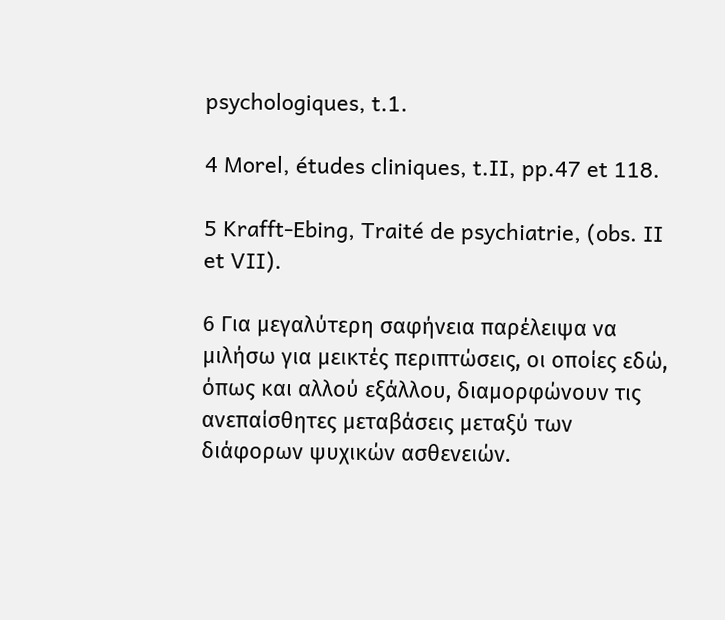psychologiques, t.1.

4 Morel, études cliniques, t.II, pp.47 et 118.

5 Krafft-Ebing, Traité de psychiatrie, (obs. II et VII).

6 Για μεγαλύτερη σαφήνεια παρέλειψα να μιλήσω για μεικτές περιπτώσεις, οι οποίες εδώ, όπως και αλλού εξάλλου, διαμορφώνουν τις ανεπαίσθητες μεταβάσεις μεταξύ των διάφορων ψυχικών ασθενειών.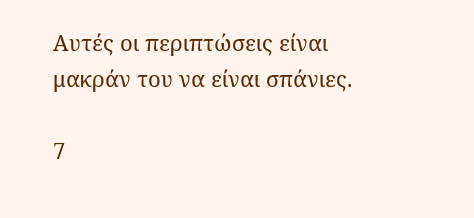Αυτές οι περιπτώσεις είναι μακράν του να είναι σπάνιες.

7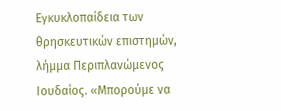Εγκυκλοπαίδεια των θρησκευτικών επιστημών, λήμμα Περιπλανώμενος Ιουδαίος. «Μπορούμε να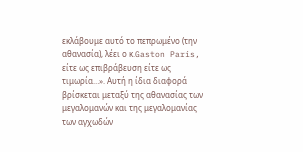εκλάβουμε αυτό το πεπρωμένο (την αθανασία), λέει ο κ.Gaston Paris, είτε ως επιβράβευση είτε ως τιμωρία…». Αυτή η ίδια διαφορά βρίσκεται μεταξύ της αθανασίας των μεγαλομανών και της μεγαλομανίας των αγχωδών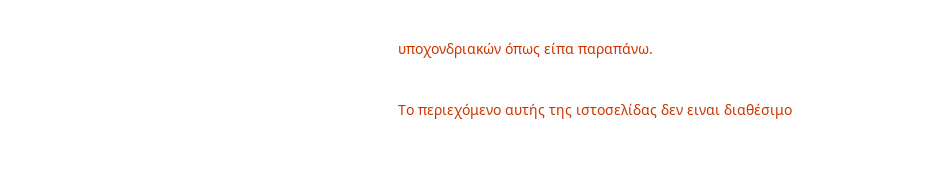υποχονδριακών όπως είπα παραπάνω.

Το περιεχόμενο αυτής της ιστοσελίδας δεν ειναι διαθέσιμο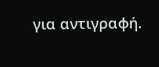για αντιγραφή.